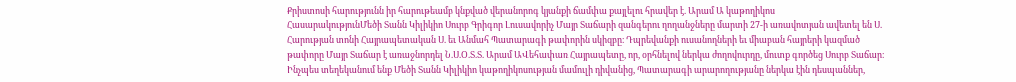Քրիստոսի հարությունն իր հարութեամբ կնքված վերանորոգ կյանքի ճամփա քայլելու հրավեր է. Արամ Ա կաթողիկոս
ՀասարակությունՄեծի Տանն Կիլիկիո Սուրբ Գրիգոր Լուսավորիչ Մայր Տաճարի զանգերու ղողանջները մարտի 27-ի առավոտյան ավետել են Ս. Հարության տոնի Հայրապետական Ս. եւ Անմահ Պատարագի թափորին սկիզբը։ Դպրեվանքի ուսանողների եւ միաբան հայրերի կազմած թափորը Մայր Տաճար է առաջնորդել Ն.Ս.Օ.Տ.Տ. Արամ ԱՎեհափառ Հայրապետը, որ, օրհնելով ներկա ժողովուրդը, մուտք գործեց Սուրբ Տաճար։
Ինչպես տեղեկանում ենք Մեծի Տանն Կիլիկիո կաթողիկոսության մամուլի դիվանից, Պատարագի արարողությանը ներկա էին դեսպաններ,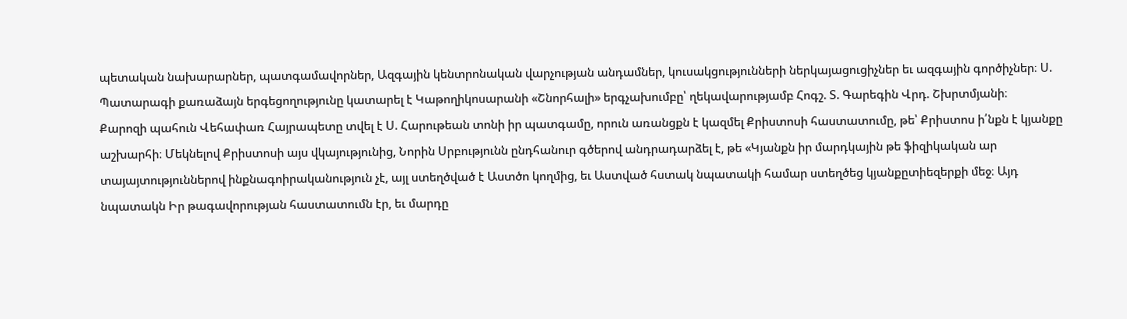պետական նախարարներ, պատգամավորներ, Ազգային կենտրոնական վարչության անդամներ, կուսակցությունների ներկայացուցիչներ եւ ազգային գործիչներ։ Ս. Պատարագի քառաձայն երգեցողությունը կատարել է Կաթողիկոսարանի «Շնորհալի» երգչախումբը՝ ղեկավարությամբ Հոգշ. Տ. Գարեգին Վրդ. Շխրտմյանի։
Քարոզի պահուն Վեհափառ Հայրապետը տվել է Ս. Հարութեան տոնի իր պատգամը, որուն առանցքն է կազմել Քրիստոսի հաստատումը, թե՝ Քրիստոս ի՛նքն է կյանքը աշխարհի։ Մեկնելով Քրիստոսի այս վկայությունից, Նորին Սրբությունն ընդհանուր գծերով անդրադարձել է, թե «Կյանքն իր մարդկային թե ֆիզիկական ար տայայտություններով ինքնագոիրականություն չէ, այլ ստեղծված է Աստծո կողմից, եւ Աստված հստակ նպատակի համար ստեղծեց կյանքըտիեզերքի մեջ։ Այդ նպատակն Իր թագավորության հաստատումն էր, եւ մարդը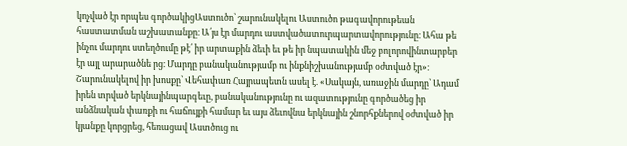կոչված էր որպես գործակիցԱստուծո՝ շարունակելու Աստուծո թագավորութեան հաստատման աշխատանքը։ Ա՛յս էր մարդու աստվածատուրպարտավորությունը։ Ահա թե ինչու մարդու ստեղծումը թէ՛ իր արտաքին ձեւի եւ թե իր նպատակին մեջ բոլորովինտարբեր էր այլ արարածնե րց։ Մարդը բանականությամբ ու ինքնիշխանությամբ օժտված էր»։
Շարունակելով իր խոսքը՝ Վեհափառ Հայրապետն ասել է. «Սակայն, առաջին մարդը՝ Ադամ իրեն տրված երկնայինպարգեւը, բանականությունը ու ազատությունը գործածեց իր անձնական փառքի ու հաճույքի համար եւ այս ձեւովնա երկնային շնորհքներով օժտված իր կյանքը կորցրեց, հեռացավ Աստծուց ու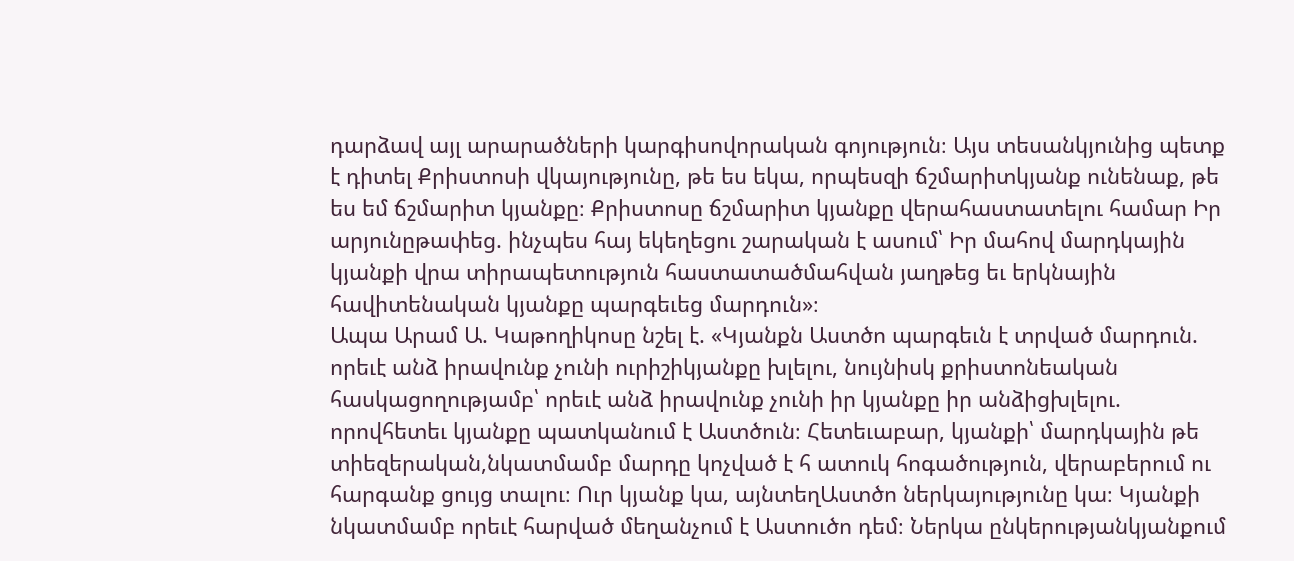դարձավ այլ արարածների կարգիսովորական գոյություն։ Այս տեսանկյունից պետք է դիտել Քրիստոսի վկայությունը, թե ես եկա, որպեսզի ճշմարիտկյանք ունենաք, թե ես եմ ճշմարիտ կյանքը։ Քրիստոսը ճշմարիտ կյանքը վերահաստատելու համար Իր արյունըթափեց. ինչպես հայ եկեղեցու շարական է ասում՝ Իր մահով մարդկային կյանքի վրա տիրապետություն հաստատածմահվան յաղթեց եւ երկնային հավիտենական կյանքը պարգեւեց մարդուն»։
Ապա Արամ Ա. Կաթողիկոսը նշել է. «Կյանքն Աստծո պարգեւն է տրված մարդուն. որեւէ անձ իրավունք չունի ուրիշիկյանքը խլելու, նույնիսկ քրիստոնեական հասկացողությամբ՝ որեւէ անձ իրավունք չունի իր կյանքը իր անձիցխլելու. որովհետեւ կյանքը պատկանում է Աստծուն։ Հետեւաբար, կյանքի՝ մարդկային թե տիեզերական,նկատմամբ մարդը կոչված է հ ատուկ հոգածություն, վերաբերում ու հարգանք ցույց տալու։ Ուր կյանք կա, այնտեղԱստծո ներկայությունը կա։ Կյանքի նկատմամբ որեւէ հարված մեղանչում է Աստուծո դեմ։ Ներկա ընկերությանկյանքում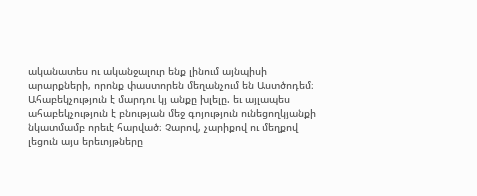ականատես ու ականջալուր ենք լինում այնպիսի արարքների, որոնք փաստորեն մեղանչում են Աստծոդեմ։ Ահաբեկչություն է մարդու կյ անքը խլելը. եւ այլապես ահաբեկչություն է բնության մեջ գոյություն ունեցողկյանքի նկատմամբ որեւէ հարված։ Չարով, չարիքով ու մեղքով լեցուն այս երեւոյթները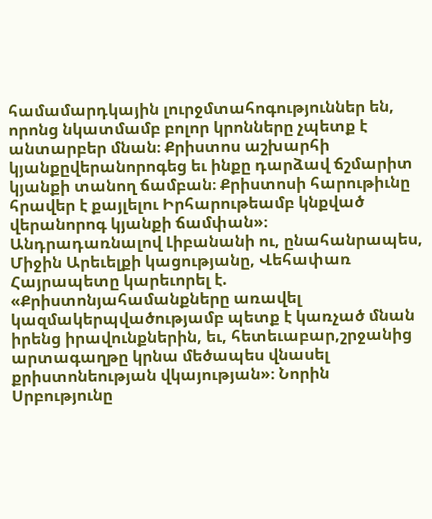համամարդկային լուրջմտահոգություններ են, որոնց նկատմամբ բոլոր կրոնները չպետք է անտարբեր մնան։ Քրիստոս աշխարհի կյանքըվերանորոգեց եւ ինքը դարձավ ճշմարիտ կյանքի տանող ճամբան։ Քրիստոսի հարութիւնը հրավեր է քայլելու Իրհարութեամբ կնքված վերանորոգ կյանքի ճամփան»։
Անդրադառնալով Լիբանանի ու, ընահանրապես, Միջին Արեւելքի կացությանը, Վեհափառ Հայրապետը կարեւորել է. «Քրիստոնյահամանքները առավել կազմակերպվածությամբ պետք է կառչած մնան իրենց իրավունքներին, եւ, հետեւաբար,շրջանից արտագաղթը կրնա մեծապես վնասել քրիստոնեության վկայության»։ Նորին Սրբությունը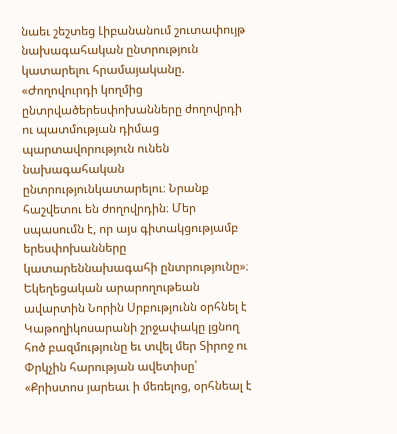նաեւ շեշտեց Լիբանանում շուտափույթ նախագահական ընտրություն կատարելու հրամայականը. «Ժողովուրդի կողմից ընտրվածերեսփոխանները ժողովրդի ու պատմության դիմաց պարտավորություն ունեն նախագահական ընտրությունկատարելու։ Նրանք հաշվետու են ժողովրդին։ Մեր սպասումն է, որ այս գիտակցությամբ երեսփոխանները կատարեննախագահի ընտրությունը»։
Եկեղեցական արարողութեան ավարտին Նորին Սրբությունն օրհնել է Կաթողիկոսարանի շրջափակը լցնող հոծ բազմությունը եւ տվել մեր Տիրոջ ու Փրկչին հարության ավետիսը՝ «Քրիստոս յարեաւ ի մեռելոց, օրհնեալ է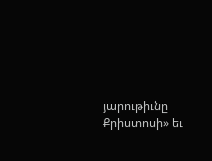յարութիւնը Քրիստոսի» եւ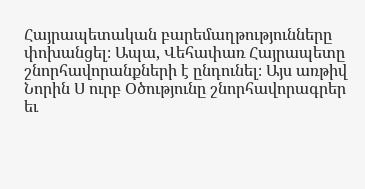Հայրապետական բարեմաղթությունները փոխանցել։ Ապա, Վեհափառ Հայրապետը շնորհավորանքների է ընդունել։ Այս առթիվ Նորին Ս ուրբ Օծությունը շնորհավորագրեր եւ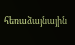հեռաձայնային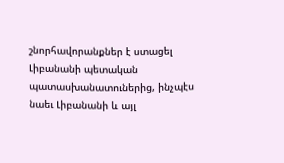շնորհավորանքներ է ստացել Լիբանանի պետական պատասխանատուներից, ինչպէս նաեւ Լիբանանի և այլ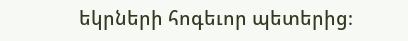եկրների հոգեւոր պետերից։